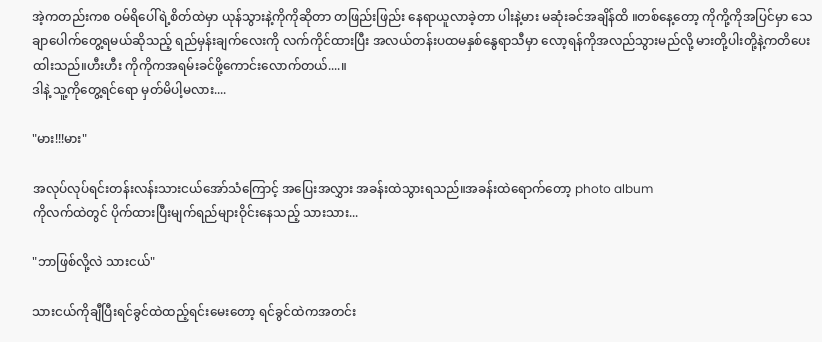အဲ့ကတည်းကစ ဝမ်ရိပေါ်ရဲ့စိတ်ထဲမှာ ယုန်သွားနဲ့ကိုကိုဆိုတာ တဖြည်းဖြည်း နေရာယူလာခဲ့တာ ပါးနဲ့မား မဆုံးခင်အချိန်ထိ ။တစ်နေ့တော့ ကိုကို့ကိုအပြင်မှာ သေချာပေါက်တွေ့ရမယ်ဆိုသည့် ရည်မှန်းချက်လေးကို လက်ကိုင်ထားပြီး အလယ်တန်းပထမနှစ်နွေရာသီမှာ လော့ရန်ကိုအလည်သွားမည်လို့ မားတို့ပါးတို့နဲ့ကတိပေးထါးသည်။ဟီးဟီး ကိုကိုကအရမ်းခင်ဖို့ကောင်းလောက်တယ်....။
ဒါနဲ့ သူ့ကိုတွေ့ရင်ရော မှတ်မိပါ့မလား....

"မား!!!မား"

အလုပ်လုပ်ရင်းတန်းလန်းသားငယ်အော်သံကြောင့် အပြေးအလွှား အခန်းထဲသွားရသည်။အခန်းထဲရောက်တော့ photo album
ကိုလက်ထဲတွင် ပိုက်ထားပြီးမျက်ရည်များဝိုင်းနေသည့် သားသား...

"ဘာဖြစ်လို့လဲ သားငယ်"

သားငယ်ကိုချီပြီးရင်ခွင်ထဲထည့်ရင်းမေးတော့ ရင်ခွင်ထဲကအတင်း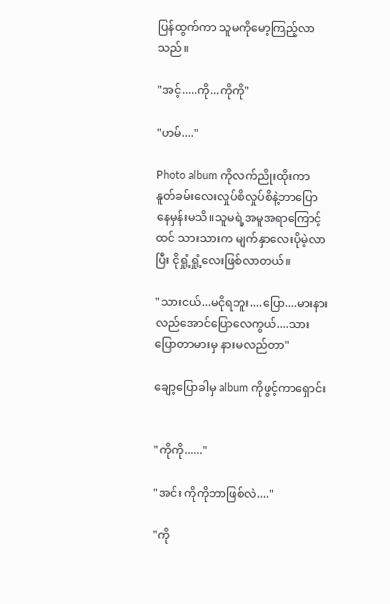ပြန်ထွက်ကာ သူမကိုမော့ကြည့်လာသည်။

"အင့်.....ကို...ကိုကို"

"ဟမ်...."

Photo album ကိုလက်ညိုးထိုးကာ နူတ်ခမ်းလေးလှုပ်စိလှုပ်စိနဲ့ဘာပြောနေမှန်းမသိ။သူမရဲ့အမူအရာကြောင့်ထင် သားသားက မျက်နှာလေးပိုမဲ့လာပြီး ငိုရှုံ့ရှုံ့လေးဖြစ်လာတယ်။

"သားငယ်...မငိုရဘူး....ပြော....မားနားလည်အောင်ပြောလေကွယ်....သားပြောတာမားမှ နားမလည်တာ"

ချော့ပြောခါမှ album ကိုဖွင့်ကာရှောင်း


"ကိုကို......"

"အင်း ကိုကိုဘာဖြစ်လဲ...."

"ကို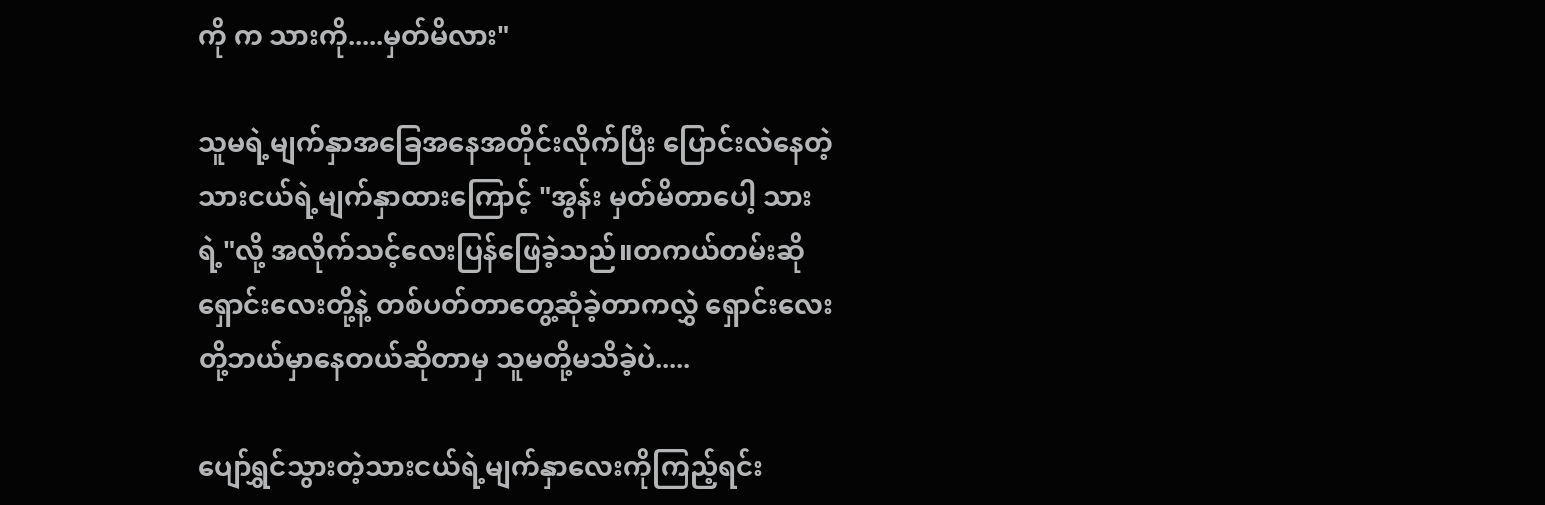ကို က သားကို.....မှတ်မိလား"

သူမရဲ့မျက်နှာအခြေအနေအတိုင်းလိုက်ပြီး ပြောင်းလဲနေတဲ့ သားငယ်ရဲ့မျက်နှာထားကြောင့် "အွန်း မှတ်မိတာပေါ့ သားရဲ့"လို့ အလိုက်သင့်လေးပြန်ဖြေခဲ့သည်။တကယ်တမ်းဆို ရှောင်းလေးတို့နဲ့ တစ်ပတ်တာတွေ့ဆုံခဲ့တာကလွှဲ ရှောင်းလေးတို့ဘယ်မှာနေတယ်ဆိုတာမှ သူမတို့မသိခဲ့ပဲ.....

ပျော်ရွှင်သွားတဲ့သားငယ်ရဲ့မျက်နှာလေးကိုကြည့်ရင်း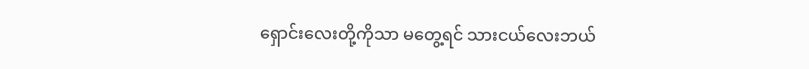ရှောင်းလေးတို့ကိုသာ မတွေ့ရင် သားငယ်လေးဘယ်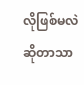လိုဖြစ်မလဲဆိုတာသာ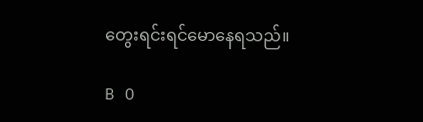တွေးရင်းရင်မောနေရသည်။

B O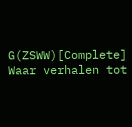G(ZSWW)[Complete] Waar verhalen tot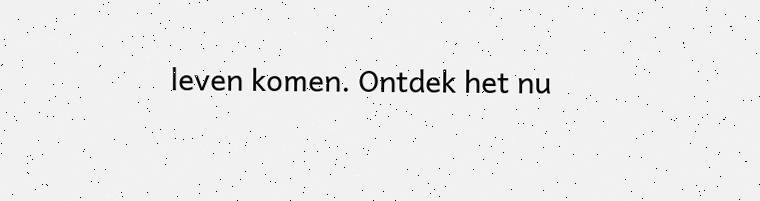leven komen. Ontdek het nu